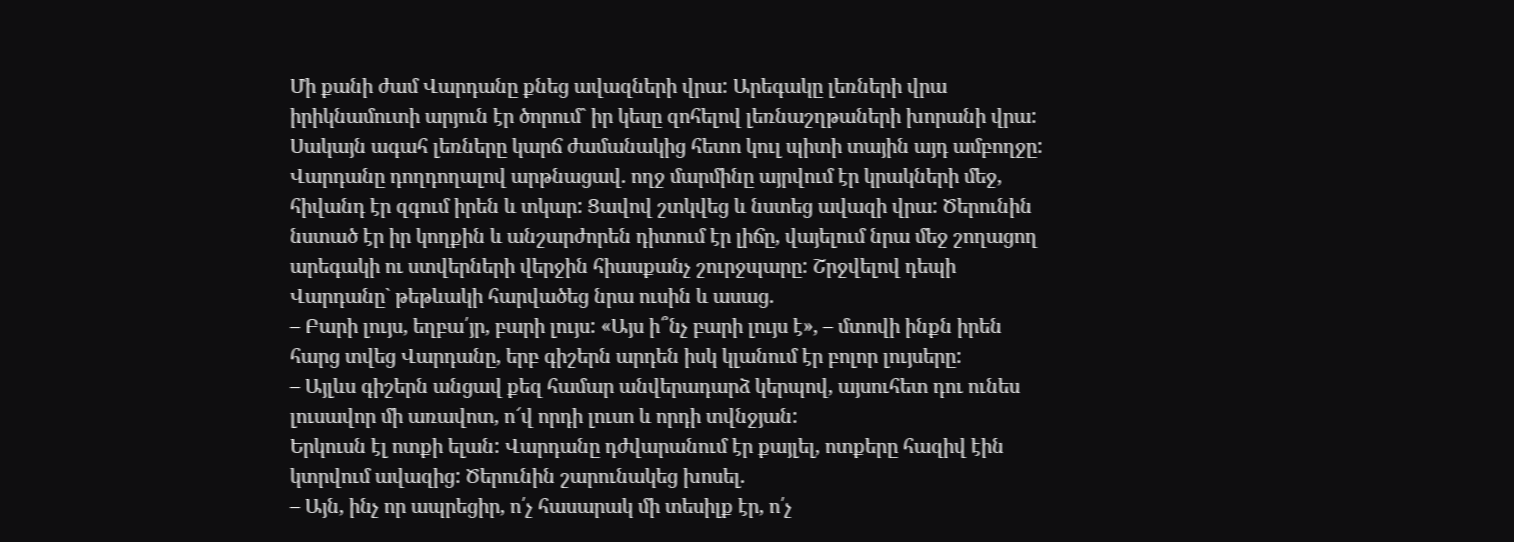Մի քանի ժամ Վարդանը քնեց ավազների վրա: Արեգակը լեռների վրա իրիկնամուտի արյուն էր ծորում` իր կեսը զոհելով լեռնաշղթաների խորանի վրա: Սակայն ագահ լեռները կարճ ժամանակից հետո կուլ պիտի տային այդ ամբողջը: Վարդանը դողդողալով արթնացավ. ողջ մարմինը այրվում էր կրակների մեջ, հիվանդ էր զգում իրեն և տկար: Ցավով շտկվեց և նստեց ավազի վրա: Ծերունին նստած էր իր կողքին և անշարժորեն դիտում էր լիճը, վայելում նրա մեջ շողացող արեգակի ու ստվերների վերջին հիասքանչ շուրջպարը: Շրջվելով դեպի Վարդանը` թեթևակի հարվածեց նրա ուսին և ասաց.
– Բարի լույս, եղբա՛յր, բարի լույս: «Այս ի՞նչ բարի լույս է», – մտովի ինքն իրեն հարց տվեց Վարդանը, երբ գիշերն արդեն իսկ կլանում էր բոլոր լույսերը:
– Այլևս գիշերն անցավ քեզ համար անվերադարձ կերպով, այսուհետ դու ունես լուսավոր մի առավոտ, ո՜վ որդի լուսո և որդի տվնջյան:
Երկուսն էլ ոտքի ելան: Վարդանը դժվարանում էր քայլել, ոտքերը հազիվ էին կտրվում ավազից: Ծերունին շարունակեց խոսել.
– Այն, ինչ որ ապրեցիր, ո՛չ հասարակ մի տեսիլք էր, ո՛չ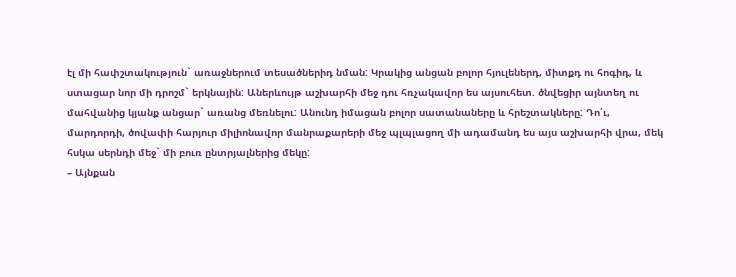էլ մի հափշտակություն` առաջներում տեսածներիդ նման: Կրակից անցան բոլոր հյուլեներդ, միտքդ ու հոգիդ, և ստացար նոր մի դրոշմ` երկնային: Աներևույթ աշխարհի մեջ դու հռչակավոր ես այսուհետ. ծնվեցիր այնտեղ ու մահվանից կյանք անցար` առանց մեռնելու: Անունդ իմացան բոլոր սատանաները և հրեշտակները: Դո՛ւ, մարդորդի, ծովափի հարյուր միլիոնավոր մանրաքարերի մեջ պլպլացող մի ադամանդ ես այս աշխարհի վրա, մեկ հսկա սերնդի մեջ` մի բուռ ընտրյալներից մեկը:
– Այնքան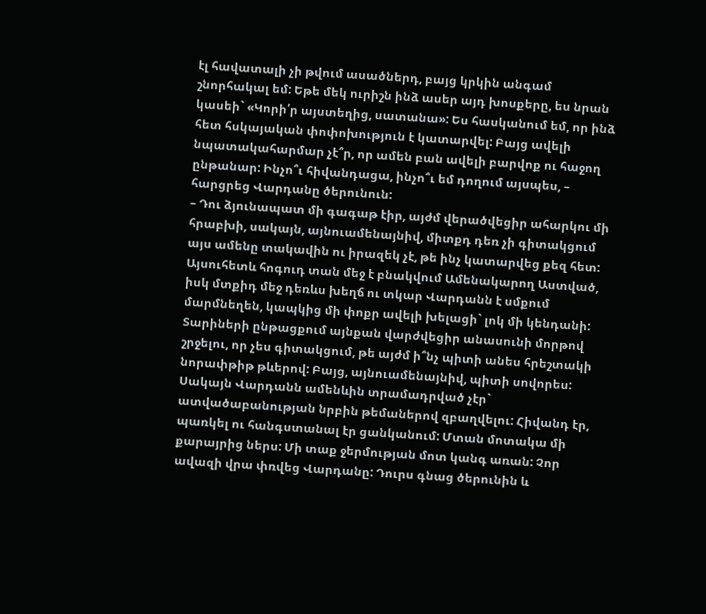էլ հավատալի չի թվում ասածներդ, բայց կրկին անգամ շնորհակալ եմ: Եթե մեկ ուրիշն ինձ ասեր այդ խոսքերը, ես նրան կասեի` «Կորի՛ր այստեղից, սատանա»: Ես հասկանում եմ, որ ինձ հետ հսկայական փոփոխություն է կատարվել: Բայց ավելի նպատակահարմար չէ՞ր, որ ամեն բան ավելի բարվոք ու հաջող ընթանար: Ինչո՞ւ հիվանդացա, ինչո՞ւ եմ դողում այսպես, – հարցրեց Վարդանը ծերունուն:
– Դու ձյունապատ մի գագաթ էիր, այժմ վերածվեցիր ահարկու մի հրաբխի, սակայն, այնուամենայնիվ, միտքդ դեռ չի գիտակցում այս ամենը տակավին ու իրազեկ չէ, թե ինչ կատարվեց քեզ հետ: Այսուհետև հոգուդ տան մեջ է բնակվում Ամենակարող Աստված, իսկ մտքիդ մեջ դեռևս խեղճ ու տկար Վարդանն է սմքում մարմնեղեն, կապկից մի փոքր ավելի խելացի` լոկ մի կենդանի: Տարիների ընթացքում այնքան վարժվեցիր անասունի մորթով շրջելու, որ չես գիտակցում, թե այժմ ի՞նչ պիտի անես հրեշտակի նորափթիթ թևերով: Բայց, այնուամենայնիվ, պիտի սովորես: Սակայն Վարդանն ամենևին տրամադրված չէր` ատվածաբանության նրբին թեմաներով զբաղվելու: Հիվանդ էր, պառկել ու հանգստանալ էր ցանկանում: Մտան մոտակա մի քարայրից ներս: Մի տաք ջերմության մոտ կանգ առան: Չոր ավազի վրա փռվեց Վարդանը: Դուրս գնաց ծերունին և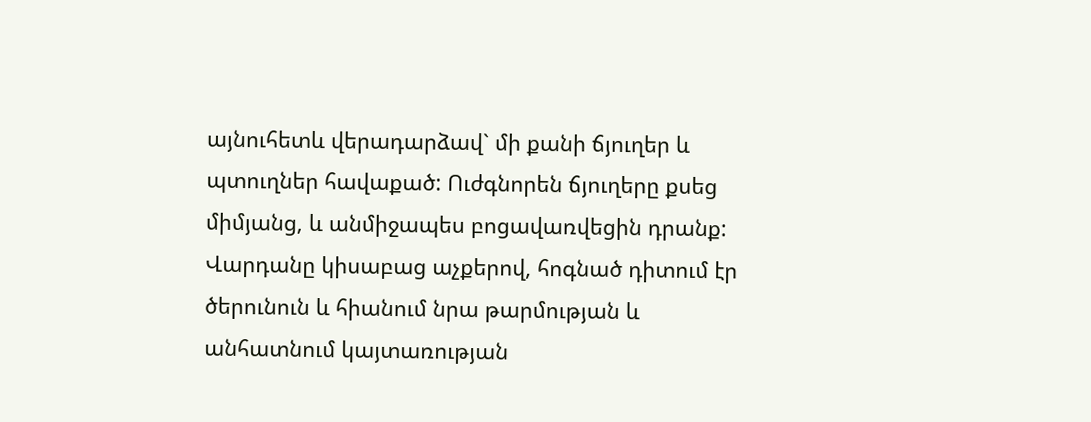այնուհետև վերադարձավ` մի քանի ճյուղեր և պտուղներ հավաքած: Ուժգնորեն ճյուղերը քսեց միմյանց, և անմիջապես բոցավառվեցին դրանք: Վարդանը կիսաբաց աչքերով, հոգնած դիտում էր ծերունուն և հիանում նրա թարմության և անհատնում կայտառության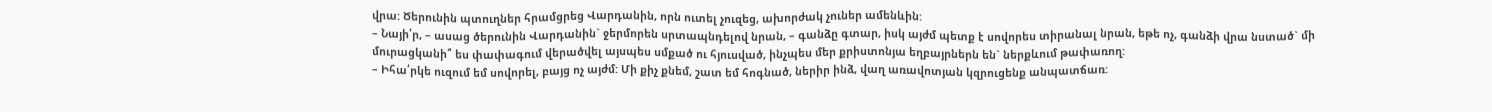վրա: Ծերունին պտուղներ հրամցրեց Վարդանին, որն ուտել չուզեց, ախորժակ չուներ ամենևին:
– Նայի՛ր, – ասաց ծերունին Վարդանին` ջերմորեն սրտապնդելով նրան, – գանձը գտար, իսկ այժմ պետք է սովորես տիրանալ նրան, եթե ոչ, գանձի վրա նստած` մի մուրացկանի՞ ես փափագում վերածվել այսպես սմքած ու հյուսված, ինչպես մեր քրիստոնյա եղբայրներն են` ներքևում թափառող:
– Իհա՛րկե ուզում եմ սովորել, բայց ոչ այժմ: Մի քիչ քնեմ, շատ եմ հոգնած, ներիր ինձ, վաղ առավոտյան կզրուցենք անպատճառ: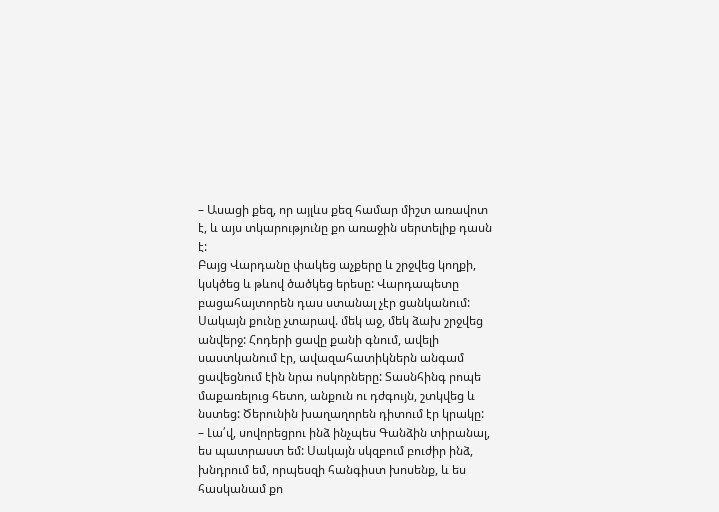– Ասացի քեզ, որ այլևս քեզ համար միշտ առավոտ է, և այս տկարությունը քո առաջին սերտելիք դասն է:
Բայց Վարդանը փակեց աչքերը և շրջվեց կողքի, կսկծեց և թևով ծածկեց երեսը: Վարդապետը բացահայտորեն դաս ստանալ չէր ցանկանում: Սակայն քունը չտարավ. մեկ աջ, մեկ ձախ շրջվեց անվերջ: Հոդերի ցավը քանի գնում, ավելի սաստկանում էր, ավազահատիկներն անգամ ցավեցնում էին նրա ոսկորները: Տասնհինգ րոպե մաքառելուց հետո, անքուն ու դժգույն, շտկվեց և նստեց: Ծերունին խաղաղորեն դիտում էր կրակը:
– Լա՛վ, սովորեցրու ինձ ինչպես Գանձին տիրանալ, ես պատրաստ եմ: Սակայն սկզբում բուժիր ինձ, խնդրում եմ, որպեսզի հանգիստ խոսենք, և ես հասկանամ քո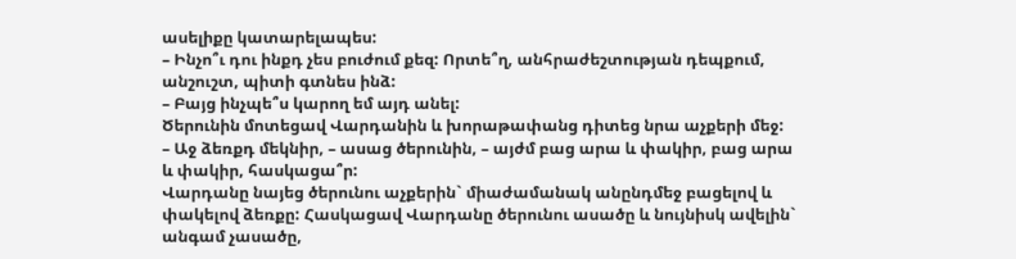ասելիքը կատարելապես:
– Ինչո՞ւ դու ինքդ չես բուժում քեզ: Որտե՞ղ, անհրաժեշտության դեպքում, անշուշտ, պիտի գտնես ինձ:
– Բայց ինչպե՞ս կարող եմ այդ անել:
Ծերունին մոտեցավ Վարդանին և խորաթափանց դիտեց նրա աչքերի մեջ:
– Աջ ձեռքդ մեկնիր, – ասաց ծերունին, – այժմ բաց արա և փակիր, բաց արա և փակիր, հասկացա՞ր:
Վարդանը նայեց ծերունու աչքերին` միաժամանակ անընդմեջ բացելով և փակելով ձեռքը: Հասկացավ Վարդանը ծերունու ասածը և նույնիսկ ավելին` անգամ չասածը,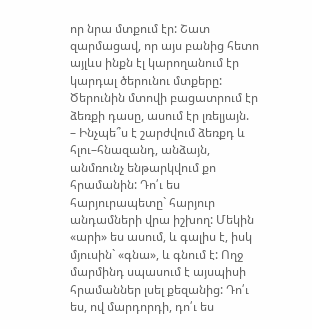որ նրա մտքում էր: Շատ զարմացավ, որ այս բանից հետո այլևս ինքն էլ կարողանում էր կարդալ ծերունու մտքերը: Ծերունին մտովի բացատրում էր ձեռքի դասը, ասում էր լռելյայն.
– Ինչպե՞ս է շարժվում ձեռքդ և հլու–հնազանդ, անձայն, անմռունչ ենթարկվում քո հրամանին: Դո՛ւ ես հարյուրապետը` հարյուր անդամների վրա իշխող: Մեկին «արի» ես ասում, և գալիս է, իսկ մյուսին` «գնա», և գնում է: Ողջ մարմինդ սպասում է այսպիսի հրամաններ լսել քեզանից: Դո՛ւ ես, ով մարդորդի, դո՛ւ ես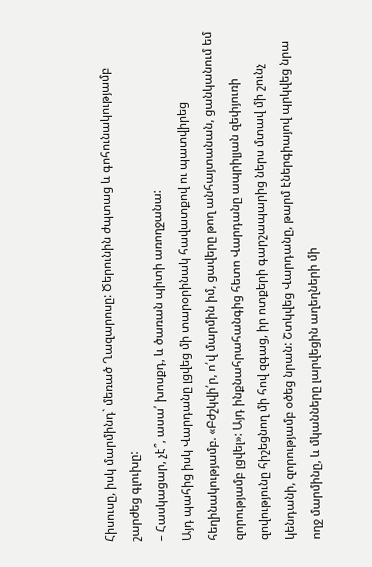Հիսուսը, իսկ մարմինդ` մեռած Ղազարոսը: Ծերունին ժպտաց և գոհունակությամբ շարժեց գլուխը:
– Հասկացար, չէ՞, ասա՛ խոսքդ, և ծառան պիտի առողջանա:
Այդ պահից իսկ Վարդանը լցվեց մի տարօրինակ հավատքով ու պատվիրեց հեղինակությամբ. «Բժշկվի՛ր, ո՛վ մարմին իմ, ցավերը թող անհայտանան, ցանկանում եմ զորությամբ լցվել»: Այդ ինքնահրահանգից հետո Վարդանը ապրիլյան զեփյուռի զովությունը հիշեցնող մի հով զգաց, իր ոտքերի գարշապարից ներս մտավ մի շունչ կենդանի, զորությամբ օծեց նրան: Շտկվեց Վարդանը, թարմ էներգիայով պրկվեց նրա ողջ մարմինը, և մկանները լարվեցին աղեղների մի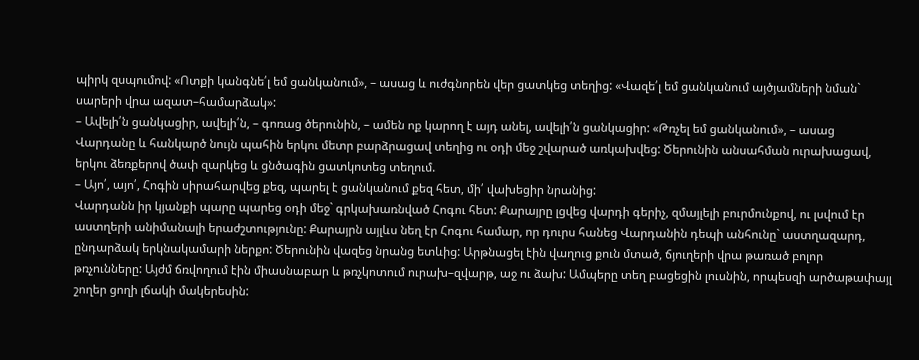պիրկ զսպումով: «Ոտքի կանգնե՛լ եմ ցանկանում», – ասաց և ուժգնորեն վեր ցատկեց տեղից: «Վազե՛լ եմ ցանկանում այծյամների նման` սարերի վրա ազատ–համարձակ»:
– Ավելի՛ն ցանկացիր, ավելի՛ն, – գոռաց ծերունին, – ամեն ոք կարող է այդ անել, ավելի՛ն ցանկացիր: «Թռչել եմ ցանկանում», – ասաց Վարդանը և հանկարծ նույն պահին երկու մետր բարձրացավ տեղից ու օդի մեջ շվարած առկախվեց: Ծերունին անսահման ուրախացավ, երկու ձեռքերով ծափ զարկեց և ցնծագին ցատկոտեց տեղում.
– Այո՛, այո՛, Հոգին սիրահարվեց քեզ, պարել է ցանկանում քեզ հետ, մի՛ վախեցիր նրանից:
Վարդանն իր կյանքի պարը պարեց օդի մեջ` գրկախառնված Հոգու հետ: Քարայրը լցվեց վարդի գերիչ, զմայլելի բուրմունքով, ու լսվում էր աստղերի անիմանալի երաժշտությունը: Քարայրն այլևս նեղ էր Հոգու համար, որ դուրս հանեց Վարդանին դեպի անհունը` աստղազարդ, ընդարձակ երկնակամարի ներքո: Ծերունին վազեց նրանց ետևից: Արթնացել էին վաղուց քուն մտած, ճյուղերի վրա թառած բոլոր թռչունները: Այժմ ճռվողում էին միասնաբար և թռչկոտում ուրախ–զվարթ, աջ ու ձախ: Ամպերը տեղ բացեցին լուսնին, որպեսզի արծաթափայլ շողեր ցողի լճակի մակերեսին: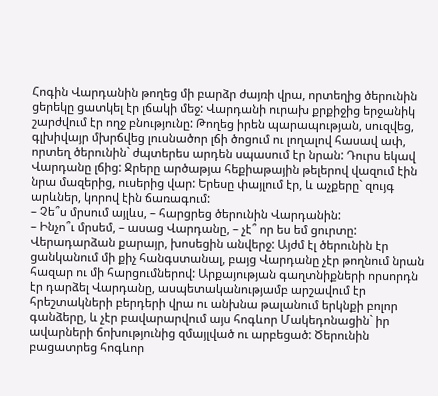Հոգին Վարդանին թողեց մի բարձր ժայռի վրա, որտեղից ծերունին ցերեկը ցատկել էր լճակի մեջ: Վարդանի ուրախ քրքիջից երջանիկ շարժվում էր ողջ բնությունը: Թողեց իրեն պարապության, սուզվեց, գլխիվայր մխրճվեց լուսնածոր լճի ծոցում ու լողալով հասավ ափ, որտեղ ծերունին` ժպտերես արդեն սպասում էր նրան: Դուրս եկավ Վարդանը լճից: Ջրերը արծաթյա հեքիաթային թելերով վազում էին նրա մազերից, ուսերից վար: Երեսը փայլում էր, և աչքերը` զույգ արևներ, կորով էին ճառագում:
– Չե՞ս մրսում այլևս, – հարցրեց ծերունին Վարդանին:
– Ինչո՞ւ մրսեմ, – ասաց Վարդանը, – չէ՞ որ ես եմ ցուրտը:
Վերադարձան քարայր, խոսեցին անվերջ: Այժմ էլ ծերունին էր ցանկանում մի քիչ հանգստանալ, բայց Վարդանը չէր թողնում նրան հազար ու մի հարցումներով: Արքայության գաղտնիքների որսորդն էր դարձել Վարդանը, ասպետականությամբ արշավում էր հրեշտակների բերդերի վրա ու անխնա թալանում երկնքի բոլոր գանձերը, և չէր բավարարվում այս հոգևոր Մակեդոնացին` իր ավարների ճոխությունից զմայլված ու արբեցած: Ծերունին բացատրեց հոգևոր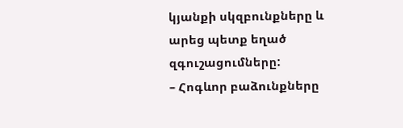կյանքի սկզբունքները և արեց պետք եղած զգուշացումները:
– Հոգևոր բաձունքները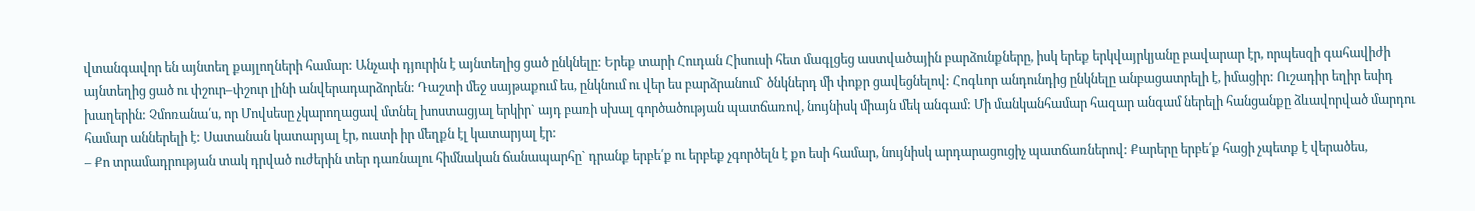վտանգավոր են այնտեղ քայլողների համար: Անչափ դյուրին է այնտեղից ցած ընկնելը: Երեք տարի Հուդան Հիսուսի հետ մագլցեց աստվածային բարձունքները, իսկ երեք երկվայրկյանը բավարար էր, որպեսզի գահավիժի այնտեղից ցած ու փշուր–փշուր լինի անվերադարձորեն: Դաշտի մեջ սայթաքում ես, ընկնում ու վեր ես բարձրանում` ծնկներդ մի փոքր ցավեցնելով: Հոգևոր անդունդից ընկնելը անբացատրելի է, իմացիր: Ուշադիր եղիր եսիդ խաղերին: Չմոռանա՛ս, որ Մովսեսը չկարողացավ մտնել խոստացյալ երկիր` այդ բառի սխալ գործածության պատճառով, նույնիսկ միայն մեկ անգամ: Մի մանկանհամար հազար անգամ ներելի հանցանքը ձևավորված մարդու համար աններելի է: Սատանան կատարյալ էր, ուստի իր մեղքն էլ կատարյալ էր:
– Քո տրամադրության տակ դրված ուժերին տեր դառնալու հիմնական ճանապարհը` դրանք երբե՛ք ու երբեք չգործելն է քո եսի համար, նույնիսկ արդարացուցիչ պատճառներով: Քարերը երբե՛ք հացի չպետք է վերածես,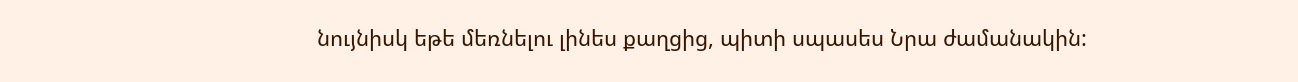նույնիսկ եթե մեռնելու լինես քաղցից, պիտի սպասես Նրա ժամանակին: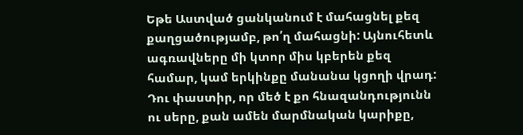Եթե Աստված ցանկանում է մահացնել քեզ քաղցածությամբ, թո՛ղ մահացնի: Այնուհետև ագռավները մի կտոր միս կբերեն քեզ համար, կամ երկինքը մանանա կցողի վրադ: Դու փաստիր, որ մեծ է քո հնազանդությունն ու սերը, քան ամեն մարմնական կարիքը,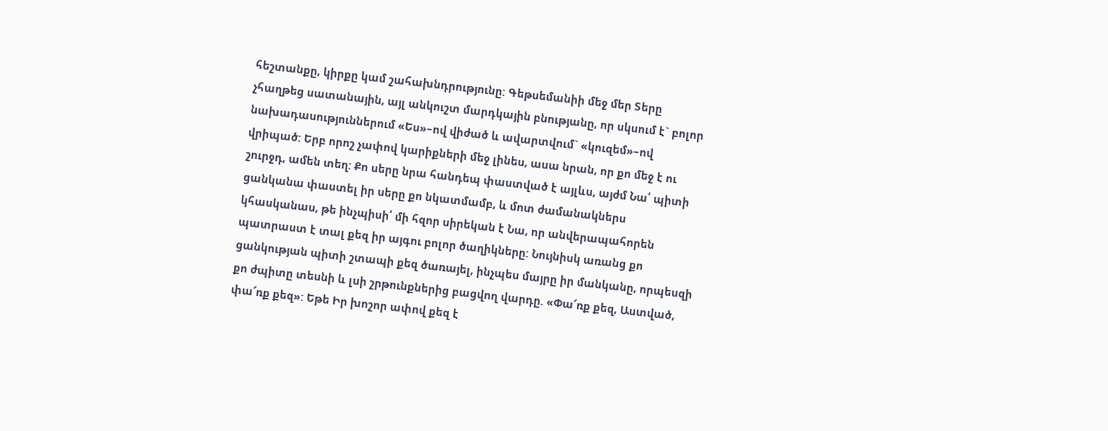հեշտանքը, կիրքը կամ շահախնդրությունը: Գեթսեմանիի մեջ մեր Տերը չհաղթեց սատանային, այլ անկուշտ մարդկային բնությանը, որ սկսում է` բոլոր նախադասություններում «Ես»–ով վիժած և ավարտվում` «կուզեմ»–ով վրիպած: Երբ որոշ չափով կարիքների մեջ լինես, ասա նրան, որ քո մեջ է ու շուրջդ, ամեն տեղ: Քո սերը նրա հանդեպ փաստված է այլևս, այժմ Նա՛ պիտի ցանկանա փաստել իր սերը քո նկատմամբ, և մոտ ժամանակներս կհասկանաս, թե ինչպիսի՛ մի հզոր սիրեկան է Նա, որ անվերապահորեն պատրաստ է տալ քեզ իր այգու բոլոր ծաղիկները: Նույնիսկ առանց քո ցանկության պիտի շտապի քեզ ծառայել, ինչպես մայրը իր մանկանը, որպեսզի քո ժպիտը տեսնի և լսի շրթունքներից բացվող վարդը. «Փա՜ռք քեզ, Աստված, փա՜ռք քեզ»: Եթե Իր խոշոր ափով քեզ է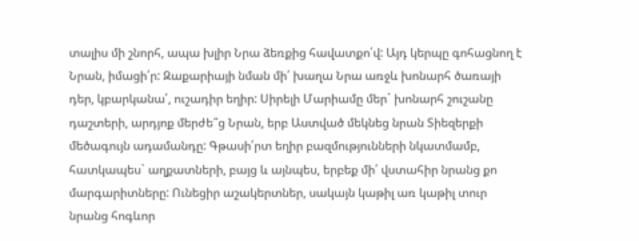տալիս մի շնորհ, ապա խլիր Նրա ձեռքից հավատքո՛վ: Այդ կերպը գոհացնող է Նրան, իմացի՛ր: Զաքարիայի նման մի՛ խաղա Նրա առջև խոնարհ ծառայի դեր, կբարկանա՛, ուշադիր եղիր: Սիրելի Մարիամը մեր` խոնարհ շուշանը դաշտերի, արդյոք մերժե՞ց Նրան, երբ Աստված մեկնեց նրան Տիեզերքի մեծագույն ադամանդը: Գթասի՛րտ եղիր բազմությունների նկատմամբ, հատկապես` աղքատների, բայց և այնպես, երբեք մի՛ վստահիր նրանց քո մարգարիտները: Ունեցիր աշակերտներ, սակայն կաթիլ առ կաթիլ տուր նրանց հոգևոր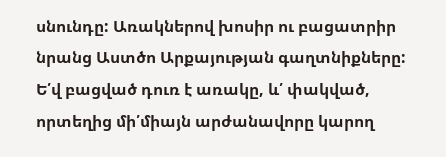սնունդը: Առակներով խոսիր ու բացատրիր նրանց Աստծո Արքայության գաղտնիքները: Ե՛վ բացված դուռ է առակը, և՛ փակված, որտեղից մի՛միայն արժանավորը կարող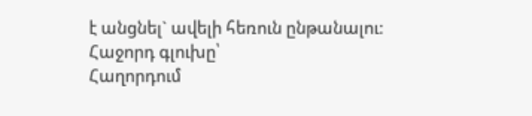է անցնել` ավելի հեռուն ընթանալու:
Հաջորդ գլուխը՝
Հաղորդում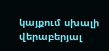կայքում սխալի վերաբերյալ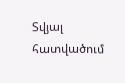Տվյալ հատվածում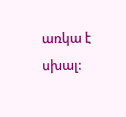առկա է սխալ: